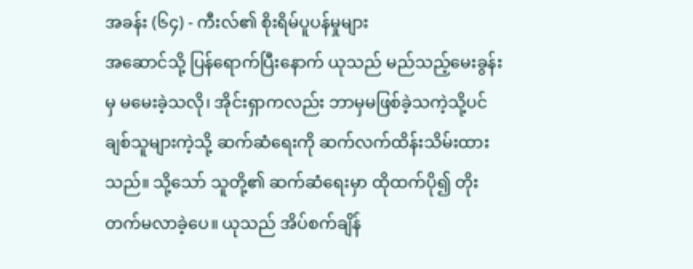အခန်း (၆၄) - ကီးလ်၏ စိုးရိမ်ပူပန်မှုများ
အဆောင်သို့ ပြန်ရောက်ပြီးနောက် ယုသည် မည်သည့်မေးခွန်းမှ မမေးခဲ့သလို၊ အိုင်းရှာကလည်း ဘာမှမဖြစ်ခဲ့သကဲ့သို့ပင် ချစ်သူများကဲ့သို့ ဆက်ဆံရေးကို ဆက်လက်ထိန်းသိမ်းထားသည်။ သို့သော် သူတို့၏ ဆက်ဆံရေးမှာ ထိုထက်ပို၍ တိုးတက်မလာခဲ့ပေ။ ယုသည် အိပ်စက်ချိန်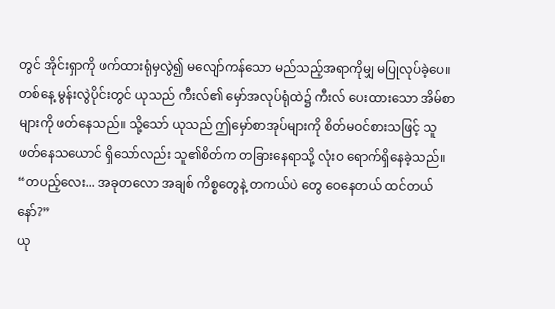တွင် အိုင်းရှာကို ဖက်ထားရုံမှလွဲ၍ မလျော်ကန်သော မည်သည့်အရာကိုမျှ မပြုလုပ်ခဲ့ပေ။
တစ်နေ့ မွန်းလွဲပိုင်းတွင် ယုသည် ကီးလ်၏ မှော်အလုပ်ရုံထဲ၌ ကီးလ် ပေးထားသော အိမ်စာများကို ဖတ်နေသည်။ သို့သော် ယုသည် ဤမှော်စာအုပ်များကို စိတ်မဝင်စားသဖြင့် သူ ဖတ်နေသယောင် ရှိသော်လည်း သူ၏စိတ်က တခြားနေရာသို့ လုံးဝ ရောက်ရှိနေခဲ့သည်။
“တပည့်လေး... အခုတလော အချစ် ကိစ္စတွေနဲ့ တကယ်ပဲ တွေ ဝေနေတယ် ထင်တယ်နော်?”
ယု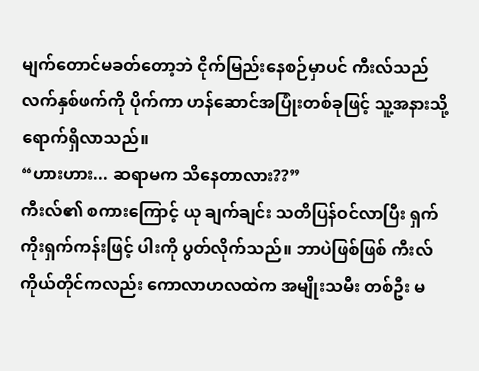မျက်တောင်မခတ်တော့ဘဲ ငိုက်မြည်းနေစဉ်မှာပင် ကီးလ်သည် လက်နှစ်ဖက်ကို ပိုက်ကာ ဟန်ဆောင်အပြုံးတစ်ခုဖြင့် သူ့အနားသို့ ရောက်ရှိလာသည်။
“ဟားဟား... ဆရာမက သိနေတာလား??”
ကီးလ်၏ စကားကြောင့် ယု ချက်ချင်း သတိပြန်ဝင်လာပြီး ရှက်ကိုးရှက်ကန်းဖြင့် ပါးကို ပွတ်လိုက်သည်။ ဘာပဲဖြစ်ဖြစ် ကီးလ်ကိုယ်တိုင်ကလည်း ကောလာဟလထဲက အမျိုးသမီး တစ်ဦး မ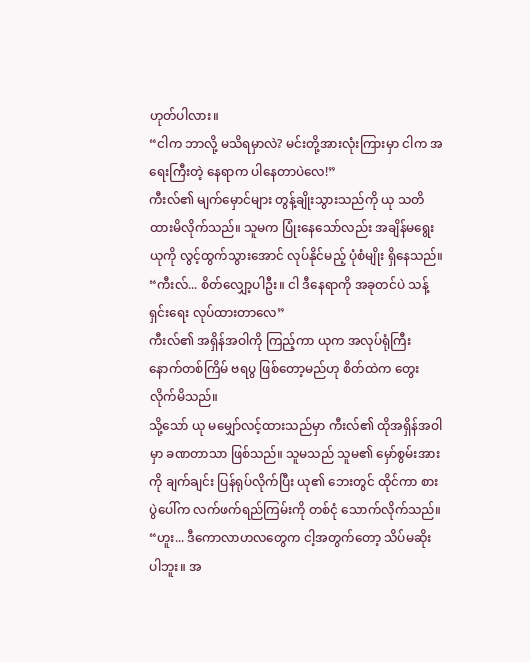ဟုတ်ပါလား။
“ငါက ဘာလို့ မသိရမှာလဲ? မင်းတို့အားလုံးကြားမှာ ငါက အရေးကြီးတဲ့ နေရာက ပါနေတာပဲလေ!”
ကီးလ်၏ မျက်မှောင်များ တွန့်ချိုးသွားသည်ကို ယု သတိထားမိလိုက်သည်။ သူမက ပြုံးနေသော်လည်း အချိန်မရွေး ယုကို လွင့်ထွက်သွားအောင် လုပ်နိုင်မည့် ပုံစံမျိုး ရှိနေသည်။
“ကီးလ်... စိတ်လျှော့ပါဦး။ ငါ ဒီနေရာကို အခုတင်ပဲ သန့်ရှင်းရေး လုပ်ထားတာလေ”
ကီးလ်၏ အရှိန်အဝါကို ကြည့်ကာ ယုက အလုပ်ရုံကြီး နောက်တစ်ကြိမ် ဗရပွ ဖြစ်တော့မည်ဟု စိတ်ထဲက တွေးလိုက်မိသည်။
သို့သော် ယု မမျှော်လင့်ထားသည်မှာ ကီးလ်၏ ထိုအရှိန်အဝါမှာ ခဏတာသာ ဖြစ်သည်။ သူမသည် သူမ၏ မှော်စွမ်းအားကို ချက်ချင်း ပြန်ရုပ်လိုက်ပြီး ယု၏ ဘေးတွင် ထိုင်ကာ စားပွဲပေါ်က လက်ဖက်ရည်ကြမ်းကို တစ်ငုံ သောက်လိုက်သည်။
“ဟူး... ဒီကောလာဟလတွေက ငါ့အတွက်တော့ သိပ်မဆိုးပါဘူး။ အ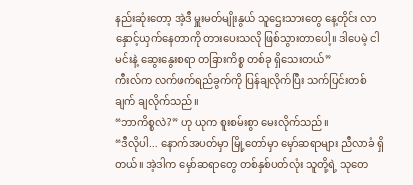နည်းဆုံးတော့ အဲ့ဒီ မှူးမတ်မျိုးနွယ် သူဌေးသားတွေ နေ့တိုင်း လာနှောင့်ယှက်နေတာကို တားပေးသလို ဖြစ်သွားတာပေါ့။ ဒါပေမဲ့ ငါ မင်းနဲ့ ဆွေးနွေးစရာ တခြားကိစ္စ တစ်ခု ရှိသေးတယ်”
ကီးလ်က လက်ဖက်ရည်ခွက်ကို ပြန်ချလိုက်ပြီး သက်ပြင်းတစ်ချက် ချလိုက်သည်။
“ဘာကိစ္စလဲ?” ဟု ယုက စူးစမ်းစွာ မေးလိုက်သည်။
“ဒီလိုပါ... နောက်အပတ်မှာ မြို့တော်မှာ မှော်ဆရာများ ညီလာခံ ရှိတယ်။ အဲ့ဒါက မှော်ဆရာတွေ တစ်နှစ်ပတ်လုံး သူတို့ရဲ့ သုတေ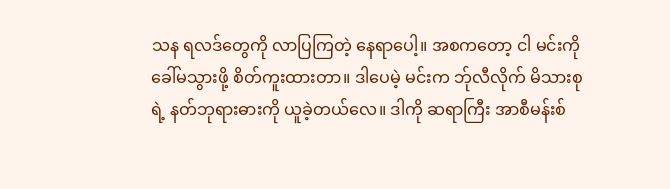သန ရလဒ်တွေကို လာပြကြတဲ့ နေရာပေါ့။ အစကတော့ ငါ မင်းကို ခေါ်မသွားဖို့ စိတ်ကူးထားတာ။ ဒါပေမဲ့ မင်းက ဘ်ုလီလိုက် မိသားစုရဲ့ နတ်ဘုရားဓားကို ယူခဲ့တယ်လေ။ ဒါကို ဆရာကြီး အာစီမန်းစ်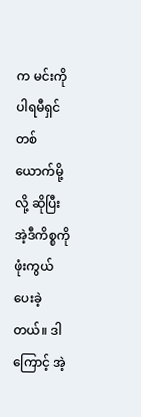က မင်းကို ပါရမီရှင်တစ်ယောက်မို့လို့ ဆိုပြီး အဲ့ဒီကိစ္စကို ဖုံးကွယ်ပေးခဲ့တယ်။ ဒါကြောင့် အဲ့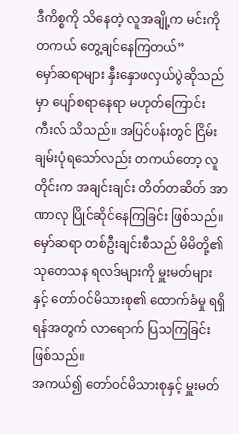ဒီကိစ္စကို သိနေတဲ့ လူအချို့က မင်းကို တကယ် တွေ့ချင်နေကြတယ်”
မှော်ဆရာများ နှီးနှောဖလှယ်ပွဲဆိုသည်မှာ ပျော်စရာနေရာ မဟုတ်ကြောင်း ကီးလ် သိသည်။ အပြင်ပန်းတွင် ငြိမ်းချမ်းပုံရသော်လည်း တကယ်တော့ လူတိုင်းက အချင်းချင်း တိတ်တဆိတ် အာဏာလု ပြိုင်ဆိုင်နေကြခြင်း ဖြစ်သည်။ မှော်ဆရာ တစ်ဦးချင်းစီသည် မိမိတို့၏ သုတေသန ရလဒ်များကို မှူးမတ်များနှင့် တော်ဝင်မိသားစု၏ ထောက်ခံမှု ရရှိရန်အတွက် လာရောက် ပြသကြခြင်း ဖြစ်သည်။
အကယ်၍ တော်ဝင်မိသားစုနှင့် မှူးမတ်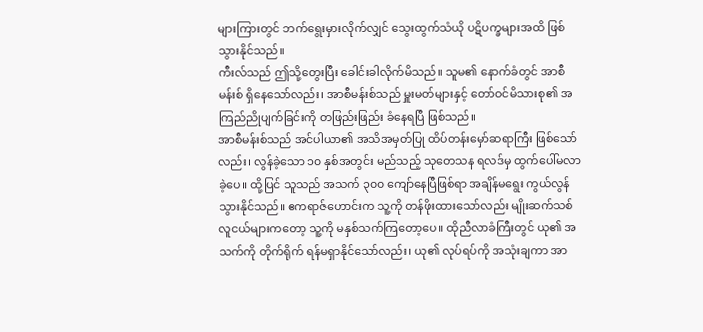များကြားတွင် ဘက်ရွေးမှားလိုက်လျှင် သွေးထွက်သံယို ပဋိပက္ခများအထိ ဖြစ်သွားနိုင်သည်။
ကီးလ်သည် ဤသို့တွေးပြီး ခေါင်းခါလိုက်မိသည်။ သူမ၏ နောက်ခံတွင် အာစီမန်းစ် ရှိနေသော်လည်း၊ အာစီမန်းစ်သည် မှူးမတ်များနှင့် တော်ဝင်မိသားစု၏ အကြည်ညိုပျက်ခြင်းကို တဖြည်းဖြည်း ခံနေရပြီ ဖြစ်သည်။
အာစီမန်းစ်သည် အင်ပါယာ၏ အသိအမှတ်ပြု ထိပ်တန်းမှော်ဆရာကြီး ဖြစ်သော်လည်း၊ လွန်ခဲ့သော ၁၀ နှစ်အတွင်း မည်သည့် သုတေသန ရလဒ်မှ ထွက်ပေါ်မလာခဲ့ပေ။ ထို့ပြင် သူသည် အသက် ၃၀၀ ကျော်နေပြီဖြစ်ရာ အချိန်မရွေး ကွယ်လွန်သွားနိုင်သည်။ ဧကရာဇ်ဟောင်းက သူ့ကို တန်ဖိုးထားသော်လည်း မျိုးဆက်သစ်လူငယ်များကတော့ သူ့ကို မနှစ်သက်ကြတော့ပေ။ ထိုညီလာခံကြီးတွင် ယု၏ အသက်ကို တိုက်ရိုက် ရန်မရှာနိုင်သော်လည်း၊ ယု၏ လုပ်ရပ်ကို အသုံးချကာ အာ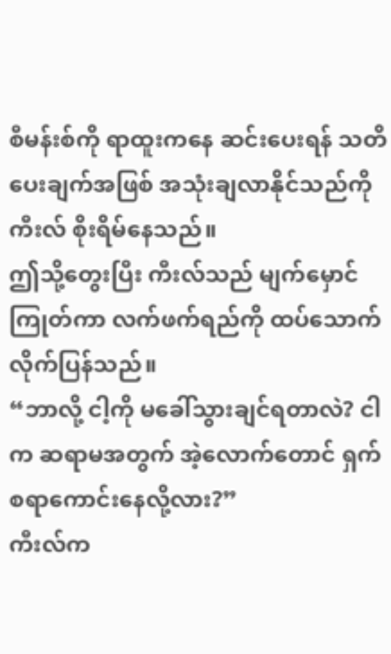စီမန်းစ်ကို ရာထူးကနေ ဆင်းပေးရန် သတိပေးချက်အဖြစ် အသုံးချလာနိုင်သည်ကို ကီးလ် စိုးရိမ်နေသည်။
ဤသို့တွေးပြီး ကီးလ်သည် မျက်မှောင်ကြုတ်ကာ လက်ဖက်ရည်ကို ထပ်သောက်လိုက်ပြန်သည်။
“ဘာလို့ ငါ့ကို မခေါ်သွားချင်ရတာလဲ? ငါက ဆရာမအတွက် အဲ့လောက်တောင် ရှက်စရာကောင်းနေလို့လား?”
ကီးလ်က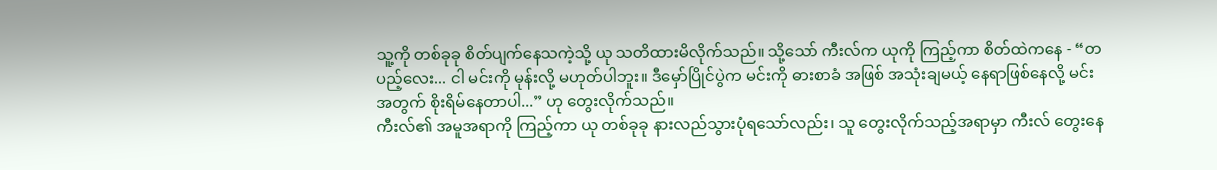သူ့ကို တစ်ခုခု စိတ်ပျက်နေသကဲ့သို့ ယု သတိထားမိလိုက်သည်။ သို့သော် ကီးလ်က ယုကို ကြည့်ကာ စိတ်ထဲကနေ - “တပည့်လေး... ငါ မင်းကို မုန်းလို့ မဟုတ်ပါဘူး။ ဒီမှော်ပြိုင်ပွဲက မင်းကို ဓားစာခံ အဖြစ် အသုံးချမယ့် နေရာဖြစ်နေလို့ မင်းအတွက် စိုးရိမ်နေတာပါ...” ဟု တွေးလိုက်သည်။
ကီးလ်၏ အမူအရာကို ကြည့်ကာ ယု တစ်ခုခု နားလည်သွားပုံရသော်လည်း၊ သူ တွေးလိုက်သည့်အရာမှာ ကီးလ် တွေးနေ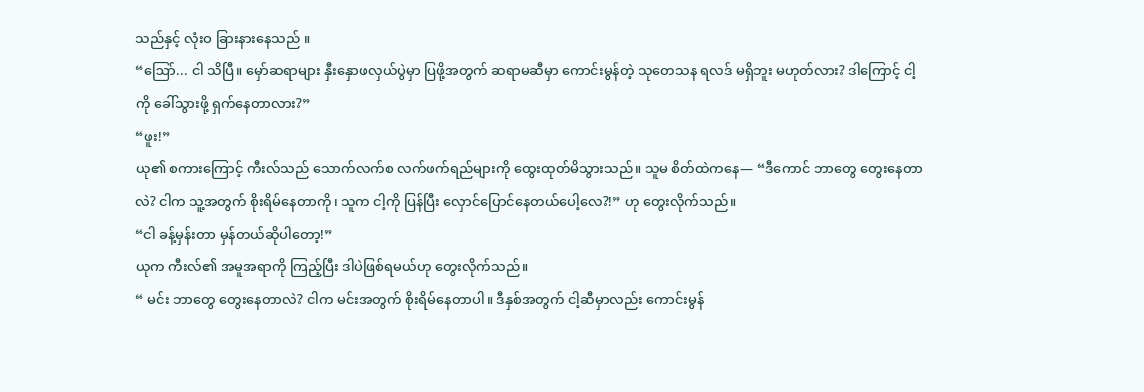သည်နှင့် လုံးဝ ခြားနားနေသည် ။
“ဩော်... ငါ သိပြီ။ မှော်ဆရာများ နှီးနှောဖလှယ်ပွဲမှာ ပြဖို့အတွက် ဆရာမဆီမှာ ကောင်းမွန်တဲ့ သုတေသန ရလဒ် မရှိဘူး မဟုတ်လား? ဒါကြောင့် ငါ့ကို ခေါ်သွားဖို့ ရှက်နေတာလား?”
“ဖူး!”
ယု၏ စကားကြောင့် ကီးလ်သည် သောက်လက်စ လက်ဖက်ရည်များကို ထွေးထုတ်မိသွားသည်။ သူမ စိတ်ထဲကနေ— “ဒီကောင် ဘာတွေ တွေးနေတာလဲ? ငါက သူ့အတွက် စိုးရိမ်နေတာကို၊ သူက ငါ့ကို ပြန်ပြီး လှောင်ပြောင်နေတယ်ပေါ့လေ?!” ဟု တွေးလိုက်သည်။
“ငါ ခန့်မှန်းတာ မှန်တယ်ဆိုပါတော့!”
ယုက ကီးလ်၏ အမူအရာကို ကြည့်ပြီး ဒါပဲဖြစ်ရမယ်ဟု တွေးလိုက်သည်။
“ မင်း ဘာတွေ တွေးနေတာလဲ? ငါက မင်းအတွက် စိုးရိမ်နေတာပါ။ ဒီနှစ်အတွက် ငါ့ဆီမှာလည်း ကောင်းမွန်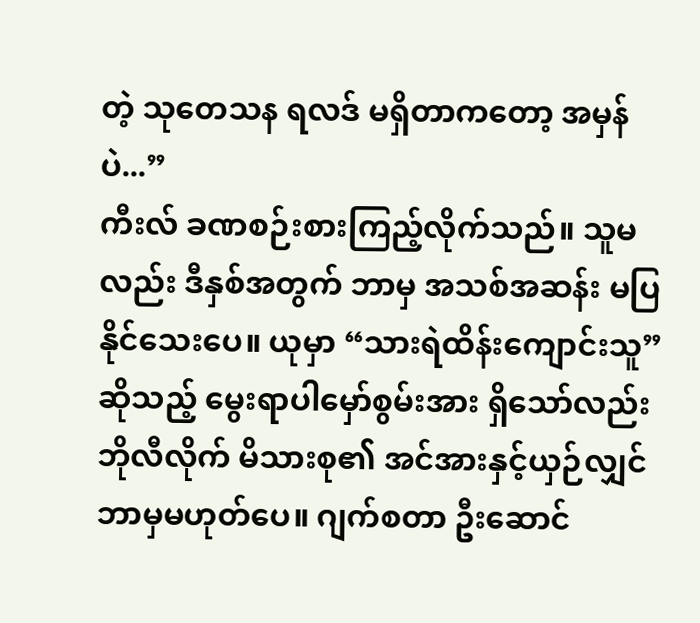တဲ့ သုတေသန ရလဒ် မရှိတာကတော့ အမှန်ပဲ...”
ကီးလ် ခဏစဉ်းစားကြည့်လိုက်သည်။ သူမလည်း ဒီနှစ်အတွက် ဘာမှ အသစ်အဆန်း မပြနိုင်သေးပေ။ ယုမှာ “သားရဲထိန်းကျောင်းသူ” ဆိုသည့် မွေးရာပါမှော်စွမ်းအား ရှိသော်လည်း ဘိုလီလိုက် မိသားစု၏ အင်အားနှင့်ယှဉ်လျှင် ဘာမှမဟုတ်ပေ။ ဂျက်စတာ ဦးဆောင်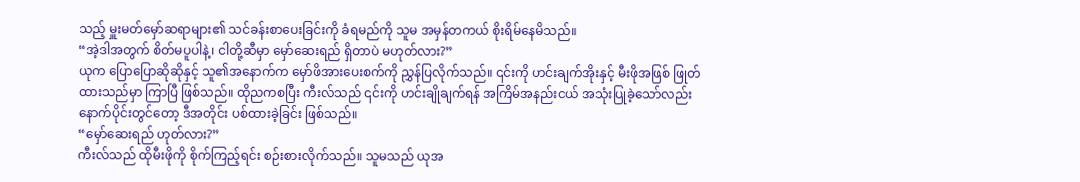သည့် မှူးမတ်မှော်ဆရာများ၏ သင်ခန်းစာပေးခြင်းကို ခံရမည်ကို သူမ အမှန်တကယ် စိုးရိမ်နေမိသည်။
“အဲ့ဒါအတွက် စိတ်မပူပါနဲ့၊ ငါတို့ဆီမှာ မှော်ဆေးရည် ရှိတာပဲ မဟုတ်လား?”
ယုက ပြောပြောဆိုဆိုနှင့် သူ၏အနောက်က မှော်ဖိအားပေးစက်ကို ညွှန်ပြလိုက်သည်။ ၎င်းကို ဟင်းချက်အိုးနှင့် မီးဖိုအဖြစ် ဖြုတ်ထားသည်မှာ ကြာပြီ ဖြစ်သည်။ ထိုညကစပြီး ကီးလ်သည် ၎င်းကို ဟင်းချိုချက်ရန် အကြိမ်အနည်းငယ် အသုံးပြုခဲ့သော်လည်း နောက်ပိုင်းတွင်တော့ ဒီအတိုင်း ပစ်ထားခဲ့ခြင်း ဖြစ်သည်။
“မှော်ဆေးရည် ဟုတ်လား?”
ကီးလ်သည် ထိုမီးဖိုကို စိုက်ကြည့်ရင်း စဉ်းစားလိုက်သည်။ သူမသည် ယုအ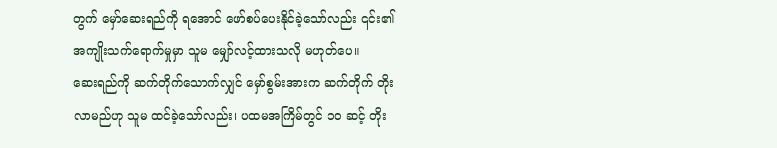တွက် မှော်ဆေးရည်ကို ရအောင် ဖော်စပ်ပေးနိုင်ခဲ့သော်လည်း ၎င်း၏ အကျိုးသက်ရောက်မှုမှာ သူမ မျှော်လင့်ထားသလို မဟုတ်ပေ။
ဆေးရည်ကို ဆက်တိုက်သောက်လျှင် မှော်စွမ်းအားက ဆက်တိုက် တိုးလာမည်ဟု သူမ ထင်ခဲ့သော်လည်း၊ ပထမအကြိမ်တွင် ၁၀ ဆင့် တိုး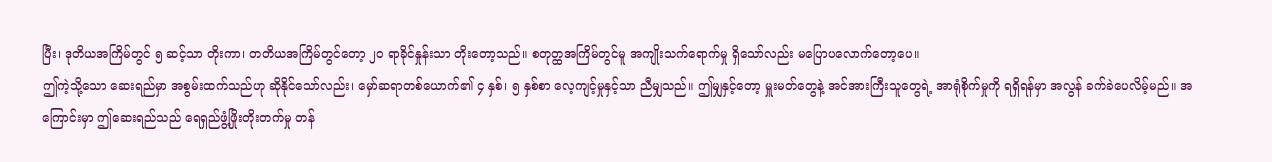ပြီး၊ ဒုတိယအကြိမ်တွင် ၅ ဆင့်သာ တိုးကာ၊ တတိယအကြိမ်တွင်တော့ ၂၀ ရာခိုင်နှုန်းသာ တိုးတော့သည်။ စတုတ္ထအကြိမ်တွင်မူ အကျိုးသက်ရောက်မှု ရှိသော်လည်း မပြောပလောက်တော့ပေ။
ဤကဲ့သို့သော ဆေးရည်မှာ အစွမ်းထက်သည်ဟု ဆိုနိုင်သော်လည်း၊ မှော်ဆရာတစ်ယောက်၏ ၄ နှစ်၊ ၅ နှစ်စာ လေ့ကျင့်မှုနှင့်သာ ညီမျှသည်။ ဤမျှနှင့်တော့ မှူးမတ်တွေနဲ့ အင်အားကြီးသူတွေရဲ့ အာရုံစိုက်မှုကို ရရှိရန်မှာ အလွန် ခက်ခဲပေလိမ့်မည်။ အကြောင်းမှာ ဤဆေးရည်သည် ရေရှည်ဖွံ့ဖြိုးတိုးတက်မှု တန်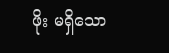ဖိုး မရှိသော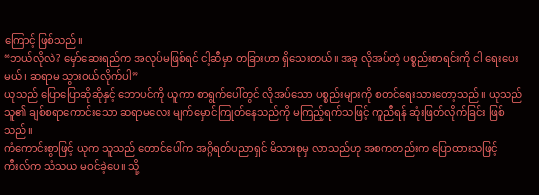ကြောင့် ဖြစ်သည်။
“ဘယ်လိုလဲ? မှော်ဆေးရည်က အလုပ်မဖြစ်ရင် ငါ့ဆီမှာ တခြားဟာ ရှိသေးတယ်။ အခု လိုအပ်တဲ့ ပစ္စည်းစာရင်းကို ငါ ရေးပေးမယ်၊ ဆရာမ သွားဝယ်လိုက်ပါ”
ယုသည် ပြောပြောဆိုဆိုနှင့် ဘောပင်ကို ယူကာ စာရွက်ပေါ်တွင် လိုအပ်သော ပစ္စည်းများကို စတင်ရေးသားတော့သည်။ ယုသည် သူ၏ ချစ်စရာကောင်းသော ဆရာမလေး မျက်မှောင်ကြုတ်နေသည်ကို မကြည့်ရက်သဖြင့် ကူညီရန် ဆုံးဖြတ်လိုက်ခြင်း ဖြစ်သည်။
ကံကောင်းစွာဖြင့် ယုက သူသည် တောင်ပေါ်က အဂ္ဂိရတ်ပညာရှင် မိသားစုမှ လာသည်ဟု အစကတည်းက ပြောထားသဖြင့် ကီးလ်က သံသယ မဝင်ခဲ့ပေ။ သို့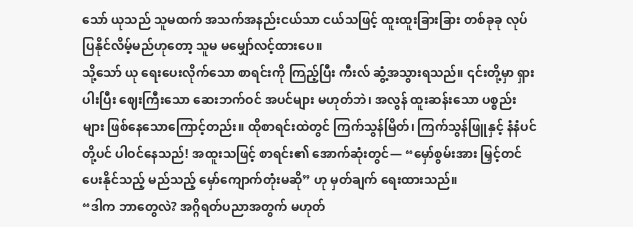သော် ယုသည် သူမထက် အသက်အနည်းငယ်သာ ငယ်သဖြင့် ထူးထူးခြားခြား တစ်ခုခု လုပ်ပြနိုင်လိမ့်မည်ဟုတော့ သူမ မမျှော်လင့်ထားပေ။
သို့သော် ယု ရေးပေးလိုက်သော စာရင်းကို ကြည့်ပြီး ကီးလ် ဆွံ့အသွားရသည်။ ၎င်းတို့မှာ ရှားပါးပြီး ဈေးကြီးသော ဆေးဘက်ဝင် အပင်များ မဟုတ်ဘဲ၊ အလွန် ထူးဆန်းသော ပစ္စည်းများ ဖြစ်နေသောကြောင့်တည်း။ ထိုစာရင်းထဲတွင် ကြက်သွန်မြိတ်၊ ကြက်သွန်ဖြူနှင့် နံနံပင်တို့ပင် ပါဝင်နေသည်! အထူးသဖြင့် စာရင်း၏ အောက်ဆုံးတွင်— “မှော်စွမ်းအား မြှင့်တင်ပေးနိုင်သည့် မည်သည့် မှော်ကျောက်တုံးမဆို” ဟု မှတ်ချက် ရေးထားသည်။
“ဒါက ဘာတွေလဲ? အဂ္ဂိရတ်ပညာအတွက် မဟုတ်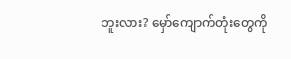ဘူးလား? မှော်ကျောက်တုံးတွေကို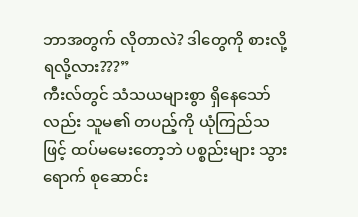ဘာအတွက် လိုတာလဲ? ဒါတွေကို စားလို့ရလို့လား???”
ကီးလ်တွင် သံသယများစွာ ရှိနေသော်လည်း သူမ၏ တပည့်ကို ယုံကြည်သဖြင့် ထပ်မမေးတော့ဘဲ ပစ္စည်းများ သွားရောက် စုဆောင်း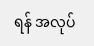ရန် အလုပ်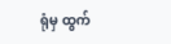ရုံမှ ထွက်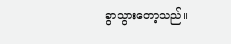ခွာသွားတော့သည်။